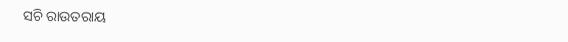ସଚି ରାଉତରାୟ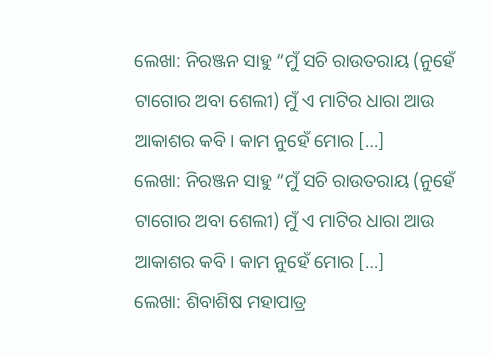ଲେଖା: ନିରଞ୍ଜନ ସାହୁ “ମୁଁ ସଚି ରାଉତରାୟ (ନୁହେଁ ଟାଗୋର ଅବା ଶେଲୀ) ମୁଁ ଏ ମାଟିର ଧାରା ଆଉ ଆକାଶର କବି। କାମ ନୁହେଁ ମୋର […]
ଲେଖା: ନିରଞ୍ଜନ ସାହୁ “ମୁଁ ସଚି ରାଉତରାୟ (ନୁହେଁ ଟାଗୋର ଅବା ଶେଲୀ) ମୁଁ ଏ ମାଟିର ଧାରା ଆଉ ଆକାଶର କବି। କାମ ନୁହେଁ ମୋର […]
ଲେଖା: ଶିବାଶିଷ ମହାପାତ୍ର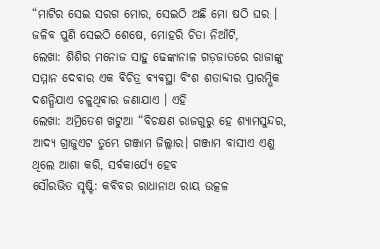“ମାଟିର ସେଇ ସରଗ ମୋର, ସେଇଠି ଅଛି ମୋ ଷଠି ଘର । ଜଳିବ ପୁଣି ସେଇଠି ଶେଷେ, ମୋହରି ଚିତା ନିଆଁଟି,
ଲେଖା: ଶିଶିର ମନୋଜ ସାହୁ ଢେଙ୍କାନାଳ ଗଡ଼ଜାତରେ ରାଜାଙ୍କୁ ସମ୍ମାନ ଦେଵାର ଏକ ଵିଚିତ୍ର ଵ୍ଯଵସ୍ଥା ବିଂଶ ଶତାବ୍ଦୀର ପ୍ରାରମ୍ଭିକ ଦଶନ୍ଧିଯାଏ ଚଳୁଥିଵାର ଜଣାଯାଏ । ଏହି
ଲେଖା: ଅମ୍ରିତେଶ ଖଟୁଆ “ବିଚକ୍ଷଣ ରାଜଗୁରୁ ହେ ଶ୍ୟାମସୁନ୍ଦର, ଆଦ୍ୟ ଗ୍ରାଜୁଏଟ ତୁମ୍ଭେ ଗଞ୍ଜାମ ଜିଲ୍ଲାର। ଗଞ୍ଜାମ ବାସୀଏ ଏଣୁ ଥିଲେ ଆଶା କରି, ସର୍ବକାର୍ଯ୍ୟେ ହେବ
ସୌରଭିତ ସୃଷ୍ଟି: କବିବର ରାଧାନାଥ ରାୟ ଉତ୍କଳ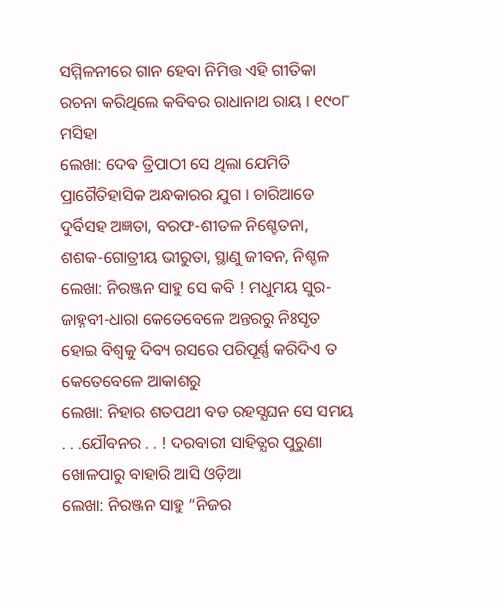ସମ୍ମିଳନୀରେ ଗାନ ହେବା ନିମିତ୍ତ ଏହି ଗୀତିକା ରଚନା କରିଥିଲେ କବିବର ରାଧାନାଥ ରାୟ । ୧୯୦୮ ମସିହା
ଲେଖା: ଦେଵ ତ୍ରିପାଠୀ ସେ ଥିଲା ଯେମିତି ପ୍ରାଗୈତିହାସିକ ଅନ୍ଧକାରର ଯୁଗ । ଚାରିଆଡେ ଦୁର୍ବିସହ ଅଜ୍ଞତା, ବରଫ-ଶୀତଳ ନିଶ୍ଚେତନା, ଶଶକ-ଗୋତ୍ରୀୟ ଭୀରୁତା, ସ୍ଥାଣୁ ଜୀବନ, ନିଶ୍ଚଳ
ଲେଖା: ନିରଞ୍ଜନ ସାହୁ ସେ କବି ! ମଧୁମୟ ସୁର-ଜାହ୍ନବୀ-ଧାରା କେତେବେଳେ ଅନ୍ତରରୁ ନିଃସୃତ ହୋଇ ବିଶ୍ଵକୁ ଦିବ୍ୟ ରସରେ ପରିପୂର୍ଣ୍ଣ କରିଦିଏ ତ କେତେବେଳେ ଆକାଶରୁ
ଲେଖା: ନିହାର ଶତପଥୀ ବଡ ରହସ୍ଯଘନ ସେ ସମୟ . . .ଯୌବନର . . ! ଦରବାରୀ ସାହିତ୍ଯର ପୁରୁଣା ଖୋଳପାରୁ ବାହାରି ଆସି ଓଡ଼ିଆ
ଲେଖା: ନିରଞ୍ଜନ ସାହୁ “ନିଜର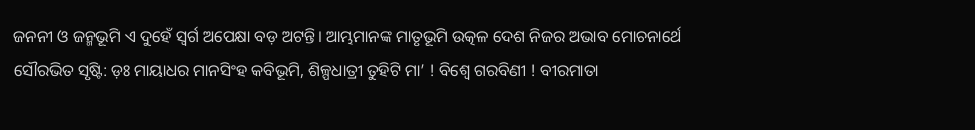ଜନନୀ ଓ ଜନ୍ମଭୂମି ଏ ଦୁହେଁ ସ୍ଵର୍ଗ ଅପେକ୍ଷା ବଡ଼ ଅଟନ୍ତି। ଆମ୍ଭମାନଙ୍କ ମାତୃଭୂମି ଉତ୍କଳ ଦେଶ ନିଜର ଅଭାବ ମୋଚନାର୍ଥେ
ସୌରଭିତ ସୃଷ୍ଟି: ଡ଼ଃ ମାୟାଧର ମାନସିଂହ କବିଭୂମି, ଶିଳ୍ପଧାତ୍ରୀ ତୁହିଟି ମା’ ! ବିଶ୍ଵେ ଗରବିଣୀ ! ବୀରମାତା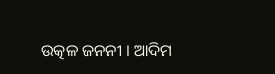ଉତ୍କଳ ଜନନୀ । ଆଦିମ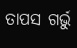ତାପସ ଗର୍ଭୁ